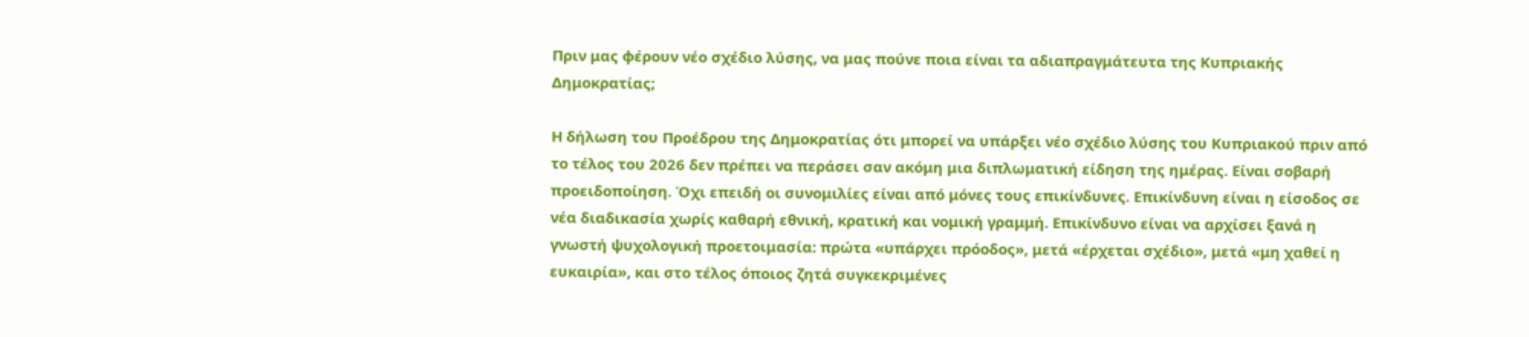Πριν μας φέρουν νέο σχέδιο λύσης, να μας πούνε ποια είναι τα αδιαπραγμάτευτα της Κυπριακής Δημοκρατίας;

Η δήλωση του Προέδρου της Δημοκρατίας ότι μπορεί να υπάρξει νέο σχέδιο λύσης του Κυπριακού πριν από το τέλος του 2026 δεν πρέπει να περάσει σαν ακόμη μια διπλωματική είδηση της ημέρας. Είναι σοβαρή προειδοποίηση. Όχι επειδή οι συνομιλίες είναι από μόνες τους επικίνδυνες. Επικίνδυνη είναι η είσοδος σε νέα διαδικασία χωρίς καθαρή εθνική, κρατική και νομική γραμμή. Επικίνδυνο είναι να αρχίσει ξανά η γνωστή ψυχολογική προετοιμασία: πρώτα «υπάρχει πρόοδος», μετά «έρχεται σχέδιο», μετά «μη χαθεί η ευκαιρία», και στο τέλος όποιος ζητά συγκεκριμένες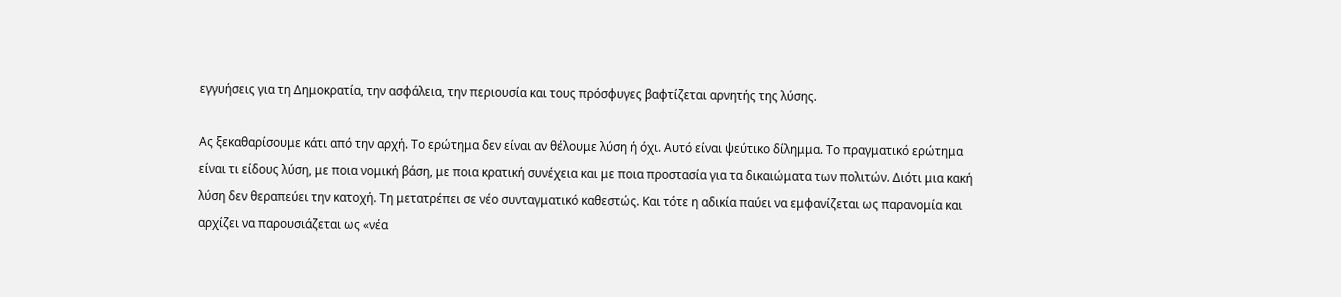εγγυήσεις για τη Δημοκρατία, την ασφάλεια, την περιουσία και τους πρόσφυγες βαφτίζεται αρνητής της λύσης.

Ας ξεκαθαρίσουμε κάτι από την αρχή. Το ερώτημα δεν είναι αν θέλουμε λύση ή όχι. Αυτό είναι ψεύτικο δίλημμα. Το πραγματικό ερώτημα είναι τι είδους λύση, με ποια νομική βάση, με ποια κρατική συνέχεια και με ποια προστασία για τα δικαιώματα των πολιτών. Διότι μια κακή λύση δεν θεραπεύει την κατοχή. Τη μετατρέπει σε νέο συνταγματικό καθεστώς. Και τότε η αδικία παύει να εμφανίζεται ως παρανομία και αρχίζει να παρουσιάζεται ως «νέα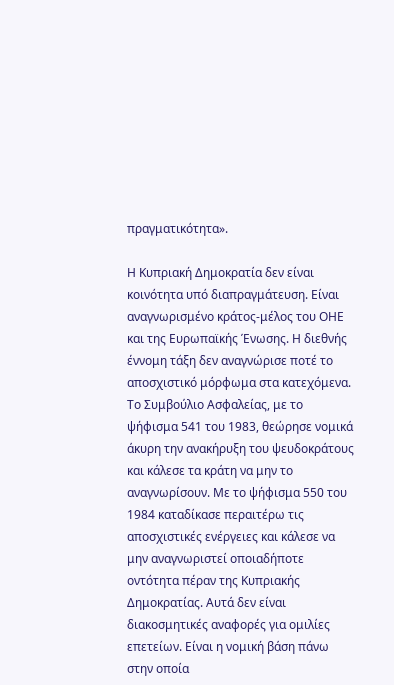πραγματικότητα».

Η Κυπριακή Δημοκρατία δεν είναι κοινότητα υπό διαπραγμάτευση. Είναι αναγνωρισμένο κράτος-μέλος του ΟΗΕ και της Ευρωπαϊκής Ένωσης. Η διεθνής έννομη τάξη δεν αναγνώρισε ποτέ το αποσχιστικό μόρφωμα στα κατεχόμενα. Το Συμβούλιο Ασφαλείας, με το ψήφισμα 541 του 1983, θεώρησε νομικά άκυρη την ανακήρυξη του ψευδοκράτους και κάλεσε τα κράτη να μην το αναγνωρίσουν. Με το ψήφισμα 550 του 1984 καταδίκασε περαιτέρω τις αποσχιστικές ενέργειες και κάλεσε να μην αναγνωριστεί οποιαδήποτε οντότητα πέραν της Κυπριακής Δημοκρατίας. Αυτά δεν είναι διακοσμητικές αναφορές για ομιλίες επετείων. Είναι η νομική βάση πάνω στην οποία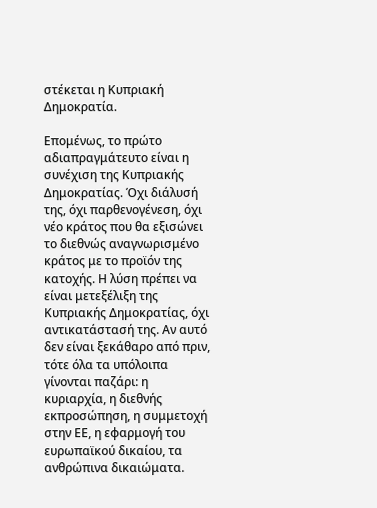στέκεται η Κυπριακή Δημοκρατία.

Επομένως, το πρώτο αδιαπραγμάτευτο είναι η συνέχιση της Κυπριακής Δημοκρατίας. Όχι διάλυσή της, όχι παρθενογένεση, όχι νέο κράτος που θα εξισώνει το διεθνώς αναγνωρισμένο κράτος με το προϊόν της κατοχής. Η λύση πρέπει να είναι μετεξέλιξη της Κυπριακής Δημοκρατίας, όχι αντικατάστασή της. Αν αυτό δεν είναι ξεκάθαρο από πριν, τότε όλα τα υπόλοιπα γίνονται παζάρι: η κυριαρχία, η διεθνής εκπροσώπηση, η συμμετοχή στην ΕΕ, η εφαρμογή του ευρωπαϊκού δικαίου, τα ανθρώπινα δικαιώματα.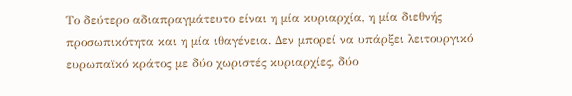Το δεύτερο αδιαπραγμάτευτο είναι η μία κυριαρχία, η μία διεθνής προσωπικότητα και η μία ιθαγένεια. Δεν μπορεί να υπάρξει λειτουργικό ευρωπαϊκό κράτος με δύο χωριστές κυριαρχίες, δύο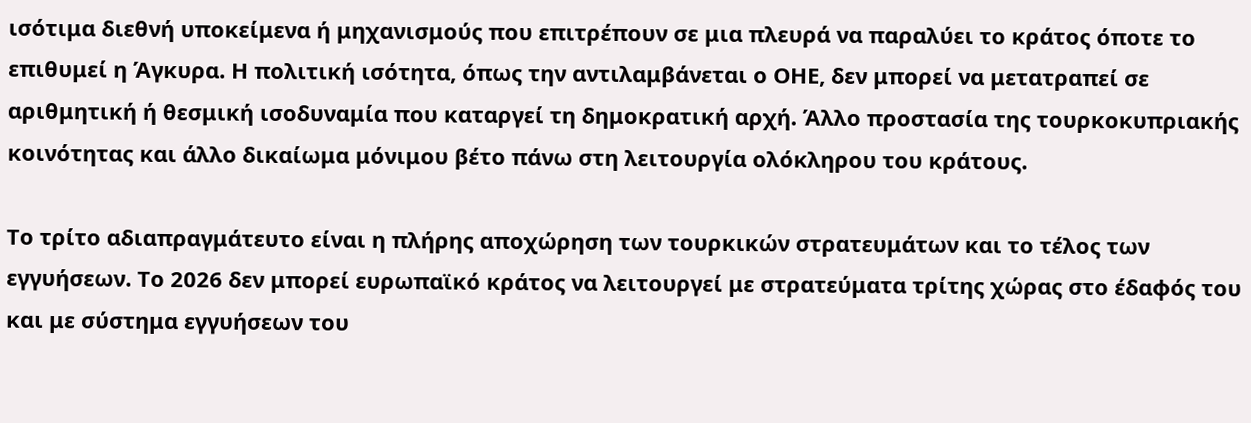ισότιμα διεθνή υποκείμενα ή μηχανισμούς που επιτρέπουν σε μια πλευρά να παραλύει το κράτος όποτε το επιθυμεί η Άγκυρα. Η πολιτική ισότητα, όπως την αντιλαμβάνεται ο ΟΗΕ, δεν μπορεί να μετατραπεί σε αριθμητική ή θεσμική ισοδυναμία που καταργεί τη δημοκρατική αρχή. Άλλο προστασία της τουρκοκυπριακής κοινότητας και άλλο δικαίωμα μόνιμου βέτο πάνω στη λειτουργία ολόκληρου του κράτους.

Το τρίτο αδιαπραγμάτευτο είναι η πλήρης αποχώρηση των τουρκικών στρατευμάτων και το τέλος των εγγυήσεων. Το 2026 δεν μπορεί ευρωπαϊκό κράτος να λειτουργεί με στρατεύματα τρίτης χώρας στο έδαφός του και με σύστημα εγγυήσεων του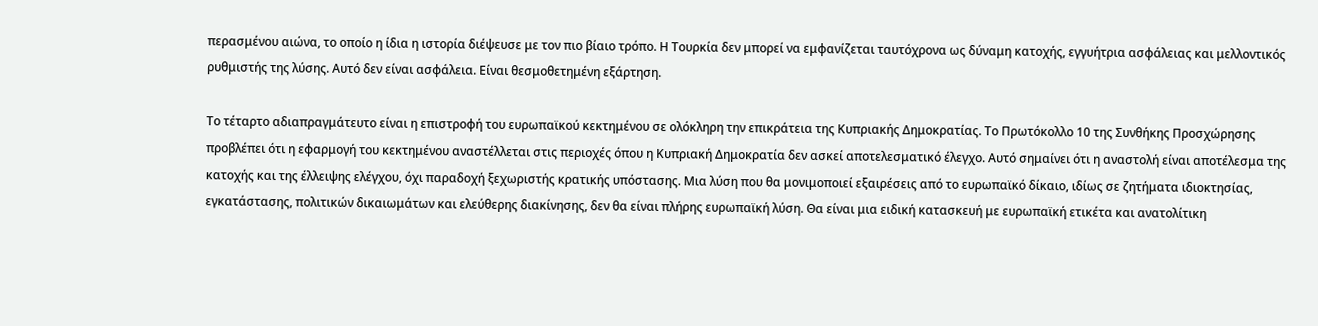περασμένου αιώνα, το οποίο η ίδια η ιστορία διέψευσε με τον πιο βίαιο τρόπο. Η Τουρκία δεν μπορεί να εμφανίζεται ταυτόχρονα ως δύναμη κατοχής, εγγυήτρια ασφάλειας και μελλοντικός ρυθμιστής της λύσης. Αυτό δεν είναι ασφάλεια. Είναι θεσμοθετημένη εξάρτηση.

Το τέταρτο αδιαπραγμάτευτο είναι η επιστροφή του ευρωπαϊκού κεκτημένου σε ολόκληρη την επικράτεια της Κυπριακής Δημοκρατίας. Το Πρωτόκολλο 10 της Συνθήκης Προσχώρησης προβλέπει ότι η εφαρμογή του κεκτημένου αναστέλλεται στις περιοχές όπου η Κυπριακή Δημοκρατία δεν ασκεί αποτελεσματικό έλεγχο. Αυτό σημαίνει ότι η αναστολή είναι αποτέλεσμα της κατοχής και της έλλειψης ελέγχου, όχι παραδοχή ξεχωριστής κρατικής υπόστασης. Μια λύση που θα μονιμοποιεί εξαιρέσεις από το ευρωπαϊκό δίκαιο, ιδίως σε ζητήματα ιδιοκτησίας, εγκατάστασης, πολιτικών δικαιωμάτων και ελεύθερης διακίνησης, δεν θα είναι πλήρης ευρωπαϊκή λύση. Θα είναι μια ειδική κατασκευή με ευρωπαϊκή ετικέτα και ανατολίτικη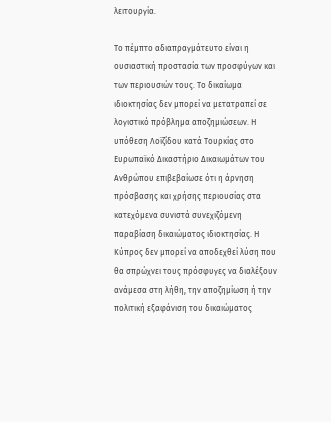λειτουργία.

Το πέμπτο αδιαπραγμάτευτο είναι η ουσιαστική προστασία των προσφύγων και των περιουσιών τους. Το δικαίωμα ιδιοκτησίας δεν μπορεί να μετατραπεί σε λογιστικό πρόβλημα αποζημιώσεων. Η υπόθεση Λοϊζίδου κατά Τουρκίας στο Ευρωπαϊκό Δικαστήριο Δικαιωμάτων του Ανθρώπου επιβεβαίωσε ότι η άρνηση πρόσβασης και χρήσης περιουσίας στα κατεχόμενα συνιστά συνεχιζόμενη παραβίαση δικαιώματος ιδιοκτησίας. Η Κύπρος δεν μπορεί να αποδεχθεί λύση που θα σπρώχνει τους πρόσφυγες να διαλέξουν ανάμεσα στη λήθη, την αποζημίωση ή την πολιτική εξαφάνιση του δικαιώματος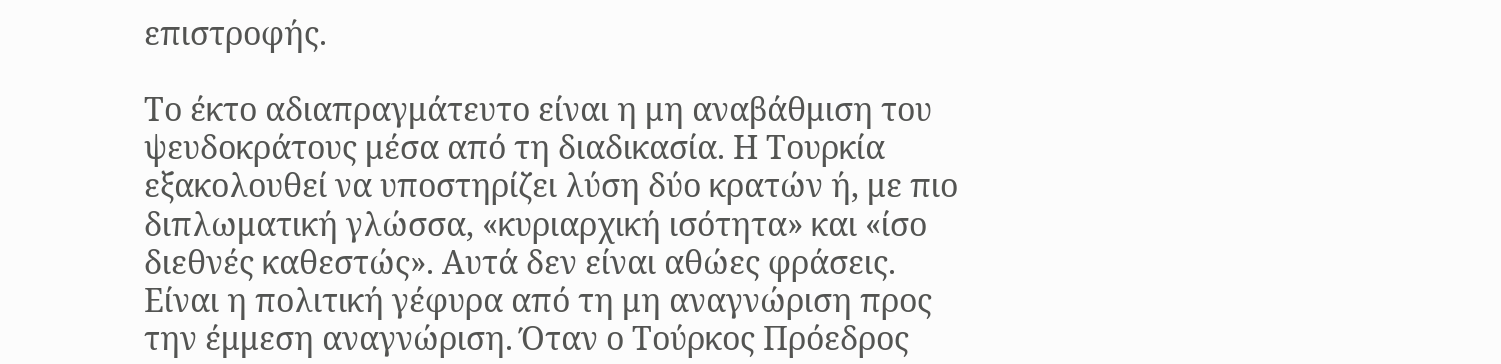επιστροφής.

Το έκτο αδιαπραγμάτευτο είναι η μη αναβάθμιση του ψευδοκράτους μέσα από τη διαδικασία. Η Τουρκία εξακολουθεί να υποστηρίζει λύση δύο κρατών ή, με πιο διπλωματική γλώσσα, «κυριαρχική ισότητα» και «ίσο διεθνές καθεστώς». Αυτά δεν είναι αθώες φράσεις. Είναι η πολιτική γέφυρα από τη μη αναγνώριση προς την έμμεση αναγνώριση. Όταν ο Τούρκος Πρόεδρος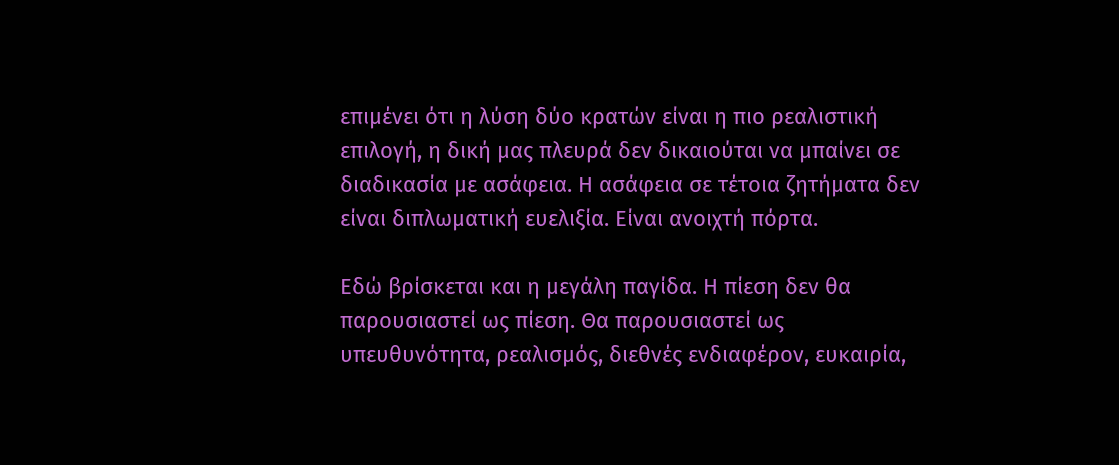επιμένει ότι η λύση δύο κρατών είναι η πιο ρεαλιστική επιλογή, η δική μας πλευρά δεν δικαιούται να μπαίνει σε διαδικασία με ασάφεια. Η ασάφεια σε τέτοια ζητήματα δεν είναι διπλωματική ευελιξία. Είναι ανοιχτή πόρτα.

Εδώ βρίσκεται και η μεγάλη παγίδα. Η πίεση δεν θα παρουσιαστεί ως πίεση. Θα παρουσιαστεί ως υπευθυνότητα, ρεαλισμός, διεθνές ενδιαφέρον, ευκαιρία,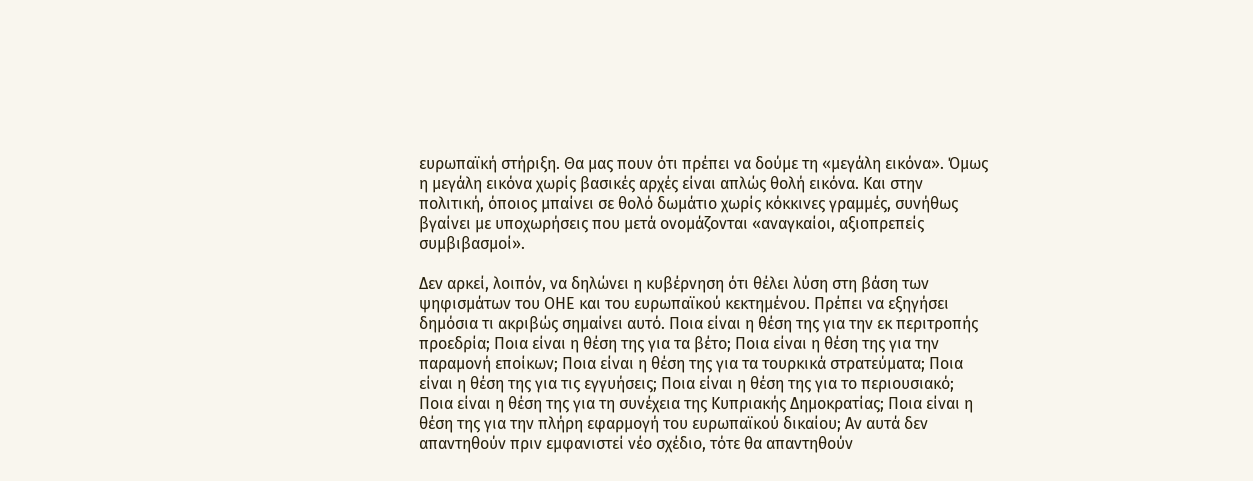ευρωπαϊκή στήριξη. Θα μας πουν ότι πρέπει να δούμε τη «μεγάλη εικόνα». Όμως η μεγάλη εικόνα χωρίς βασικές αρχές είναι απλώς θολή εικόνα. Και στην πολιτική, όποιος μπαίνει σε θολό δωμάτιο χωρίς κόκκινες γραμμές, συνήθως βγαίνει με υποχωρήσεις που μετά ονομάζονται «αναγκαίοι, αξιοπρεπείς συμβιβασμοί».

Δεν αρκεί, λοιπόν, να δηλώνει η κυβέρνηση ότι θέλει λύση στη βάση των ψηφισμάτων του ΟΗΕ και του ευρωπαϊκού κεκτημένου. Πρέπει να εξηγήσει δημόσια τι ακριβώς σημαίνει αυτό. Ποια είναι η θέση της για την εκ περιτροπής προεδρία; Ποια είναι η θέση της για τα βέτο; Ποια είναι η θέση της για την παραμονή εποίκων; Ποια είναι η θέση της για τα τουρκικά στρατεύματα; Ποια είναι η θέση της για τις εγγυήσεις; Ποια είναι η θέση της για το περιουσιακό; Ποια είναι η θέση της για τη συνέχεια της Κυπριακής Δημοκρατίας; Ποια είναι η θέση της για την πλήρη εφαρμογή του ευρωπαϊκού δικαίου; Αν αυτά δεν απαντηθούν πριν εμφανιστεί νέο σχέδιο, τότε θα απαντηθούν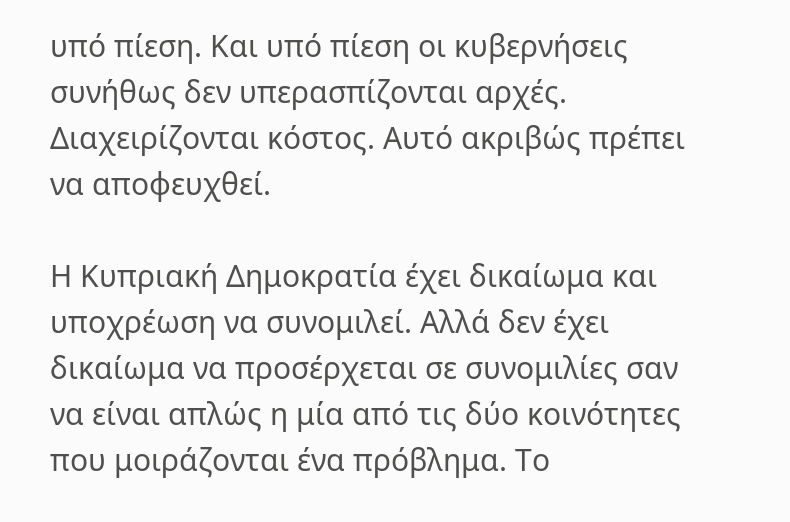υπό πίεση. Και υπό πίεση οι κυβερνήσεις συνήθως δεν υπερασπίζονται αρχές. Διαχειρίζονται κόστος. Αυτό ακριβώς πρέπει να αποφευχθεί.

Η Κυπριακή Δημοκρατία έχει δικαίωμα και υποχρέωση να συνομιλεί. Αλλά δεν έχει δικαίωμα να προσέρχεται σε συνομιλίες σαν να είναι απλώς η μία από τις δύο κοινότητες που μοιράζονται ένα πρόβλημα. Το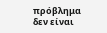πρόβλημα δεν είναι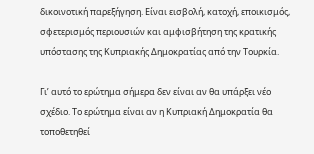δικοινοτική παρεξήγηση. Είναι εισβολή, κατοχή, εποικισμός, σφετερισμός περιουσιών και αμφισβήτηση της κρατικής υπόστασης της Κυπριακής Δημοκρατίας από την Τουρκία.

Γι’ αυτό το ερώτημα σήμερα δεν είναι αν θα υπάρξει νέο σχέδιο. Το ερώτημα είναι αν η Κυπριακή Δημοκρατία θα τοποθετηθεί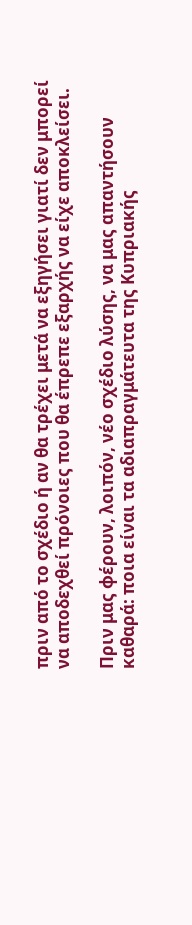πριν από το σχέδιο ή αν θα τρέχει μετά να εξηγήσει γιατί δεν μπορεί να αποδεχθεί πρόνοιες που θα έπρεπε εξαρχής να είχε αποκλείσει.

Πριν μας φέρουν, λοιπόν, νέο σχέδιο λύσης, να μας απαντήσουν καθαρά: ποια είναι τα αδιαπραγμάτευτα της Κυπριακής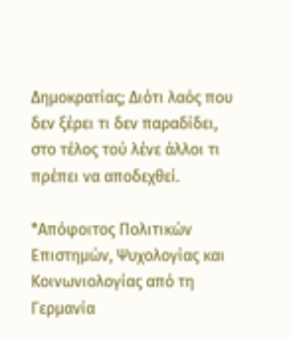Δημοκρατίας; Διότι λαός που δεν ξέρει τι δεν παραδίδει, στο τέλος τού λένε άλλοι τι πρέπει να αποδεχθεί.

*Απόφοιτος Πολιτικών Επιστημών, Ψυχολογίας και Κοινωνιολογίας από τη Γερμανία